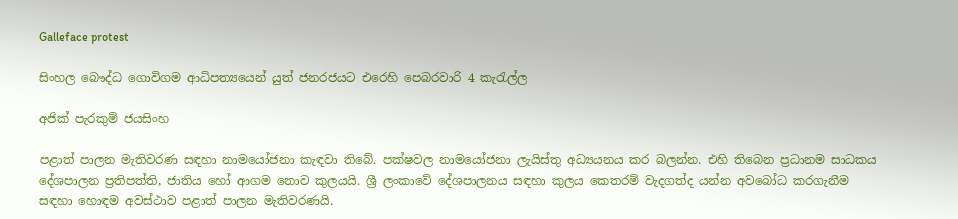Galleface protest

සිංහල බෞද්ධ ගොවිගම ආධිපත්‍යයෙන් යුත් ජනරජයට එරෙහි පෙබරවාරි 4 කැරැල්ල

අජික් පැරකුම් ජයසිංහ

පළාත් පාලන මැතිවරණ සඳහා නාමයෝජනා කැඳවා තිබේ. පක්ෂවල නාමයෝජනා ලැයිස්තු අධ්‍යයනය කර බලන්න. එහි තිබෙන ප්‍රධානම සාධකය දේශපාලන ප්‍රතිපත්ති, ජාතිය හෝ ආගම නොව කුලයයි. ශ්‍රී ලංකාවේ දේශපාලනය සඳහා කුලය කෙතරම් වැදගත්ද යන්න අවබෝධ කරගැනීම සඳහා හොඳම අවස්ථාව පළාත් පාලන මැතිවරණයි.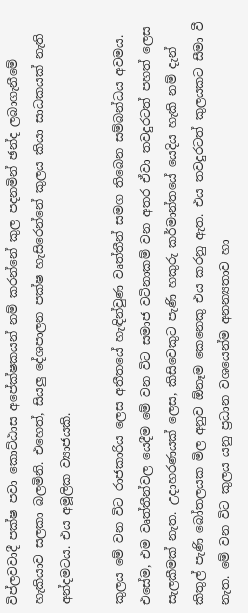විප්ලවවාදී පක්ෂ පවා කොට්ඨාස අපේක්ෂකයන් නම් කරන්නේ කුල පදනමින් ඡන්ද ලබාගැනීමේ හැකියාව සලකා බලමිනි. එහෙත්, සියලු දේශපාලන පක්ෂ හැසිරෙන්නේ කුලය කියා සාධකයක් නැති අන්දමටය. එය අමූලික ව්‍යාජයකි.

කුලය මේ වන විට රාජකාරිය ලෙස අතීතයේ හැඳින්වුණ වෘත්තීන් සමග තිබෙන සම්බන්ධය අවමය. එසේම, එම වෘත්තීන්වල යෙදීම මේ වන විට සමාජ වටිනාකම් වන අතර ඒවා තවදුරටත් පහත් ලෙස සැලකීමක් නැත. උදාහරණයක් ලෙස, කිසිවෙකුට පැණි හකුරු කර්මාන්තයේ යෙදිය හැකි නම් දැන් කිතුල් පැණි බෝතලයක මිල අනුව ඕනෑම කෙනෙකු එය කරනු ඇත. එය තවදුරටත් කුලයකට සීමා වී නැත. මේ වන විට කුලය යනු ප්‍රධාන වශයෙන්ම අනන්‍යතාව හා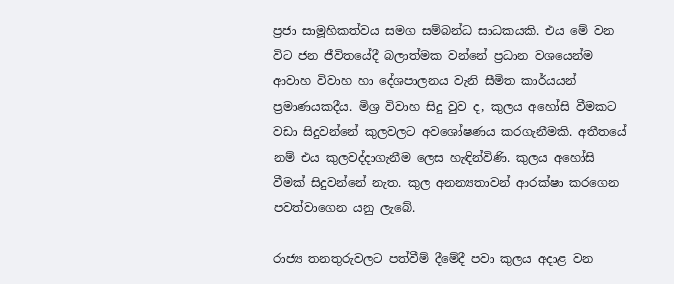ප්‍රජා සාමූහිකත්වය සමග සම්බන්ධ සාධකයකි. එය මේ වන විට ජන ජීවිතයේදී බලාත්මක වන්නේ ප්‍රධාන වශයෙන්ම ආවාහ විවාහ හා දේශපාලනය වැනි සීමිත කාර්යයන් ප්‍රමාණයකදීය. මිශ්‍ර විවාහ සිදු වුව ද, කුලය අහෝසි වීමකට වඩා සිදුවන්නේ කුලවලට අවශෝෂණය කරගැනීමකි. අතීතයේ නම් එය කුලවද්දාගැනීම ලෙස හැඳින්විණි. කුලය අහෝසි වීමක් සිදුවන්නේ නැත. කුල අනන්‍යතාවන් ආරක්ෂා කරගෙන පවත්වාගෙන යනු ලැබේ.

රාජ්‍ය තනතුරුවලට පත්වීම් දීමේදී පවා කුලය අදාළ වන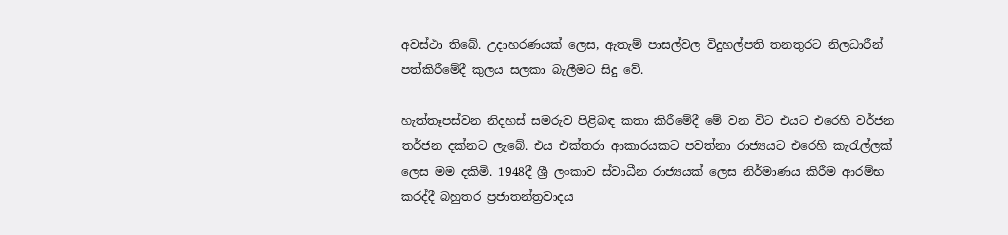අවස්ථා තිබේ. උදාහරණයක් ලෙස, ඇතැම් පාසල්වල විදුහල්පති තනතුරට නිලධාරීන් පත්කිරීමේදී කුලය සලකා බැලීමට සිදු වේ.

හැත්තෑපස්වන නිදහස් සමරුව පිළිබඳ කතා කිරීමේදී මේ වන විට එයට එරෙහි වර්ජන තර්ජන දක්නට ලැබේ. එය එක්තරා ආකාරයකට පවත්නා රාජ්‍යයට එරෙහි කැරැල්ලක් ලෙස මම දකිමි. 1948දී ශ්‍රී ලංකාව ස්වාධීන රාජ්‍යයක් ලෙස නිර්මාණය කිරීම ආරම්භ කරද්දී බහුතර ප්‍රජාතන්ත්‍රවාදය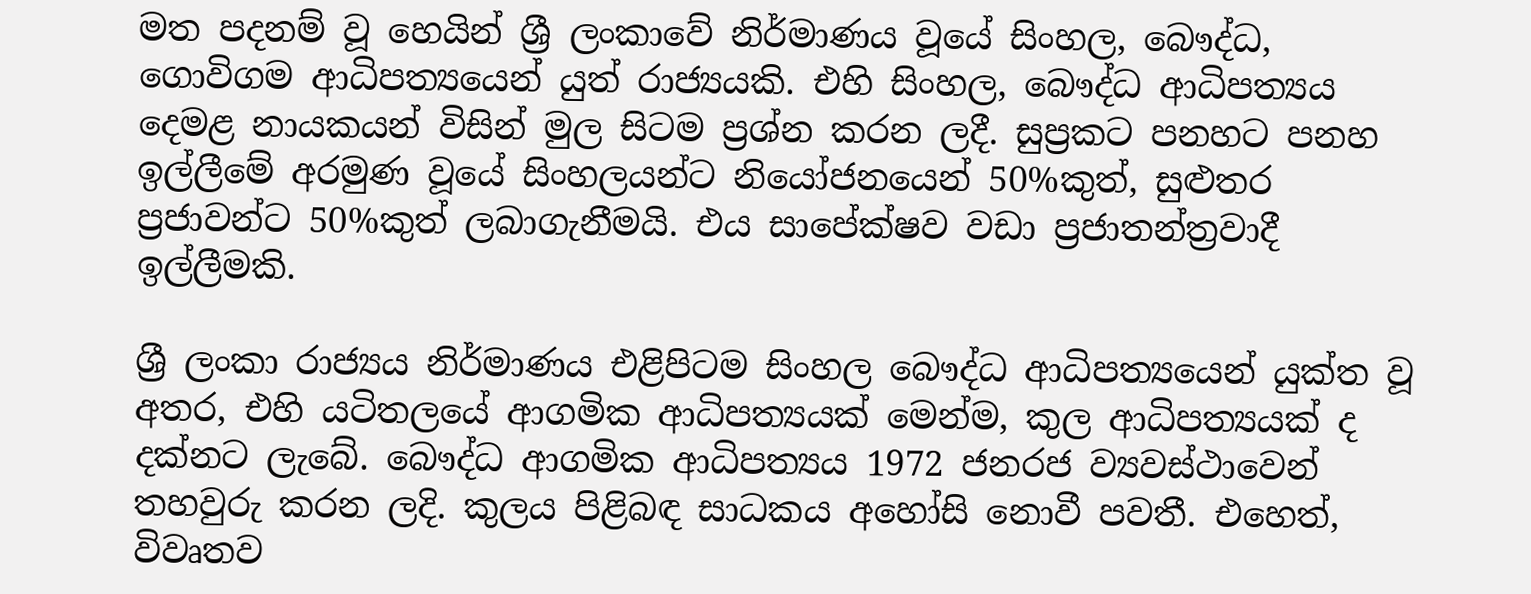මත පදනම් වූ හෙයින් ශ්‍රී ලංකාවේ නිර්මාණය වූයේ සිංහල, බෞද්ධ, ගොවිගම ආධිපත්‍යයෙන් යුත් රාජ්‍යයකි. එහි සිංහල, බෞද්ධ ආධිපත්‍යය දෙමළ නායකයන් විසින් මුල සිටම ප්‍රශ්න කරන ලදී. සුප්‍රකට පනහට පනහ ඉල්ලීමේ අරමුණ වූයේ සිංහලයන්ට නියෝජනයෙන් 50%කුත්, සුළුතර ප්‍රජාවන්ට 50%කුත් ලබාගැනීමයි. එය සාපේක්ෂව වඩා ප්‍රජාතන්ත්‍රවාදී ඉල්ලීමකි.

ශ්‍රී ලංකා රාජ්‍යය නිර්මාණය එළිපිටම සිංහල බෞද්ධ ආධිපත්‍යයෙන් යුක්ත වූ අතර, එහි යටිතලයේ ආගමික ආධිපත්‍යයක් මෙන්ම, කුල ආධිපත්‍යයක් ද දක්නට ලැබේ. බෞද්ධ ආගමික ආධිපත්‍යය 1972 ජනරජ ව්‍යවස්ථාවෙන් තහවුරු කරන ලදි. කුලය පිළිබඳ සාධකය අහෝසි නොවී පවතී. එහෙත්, විවෘතව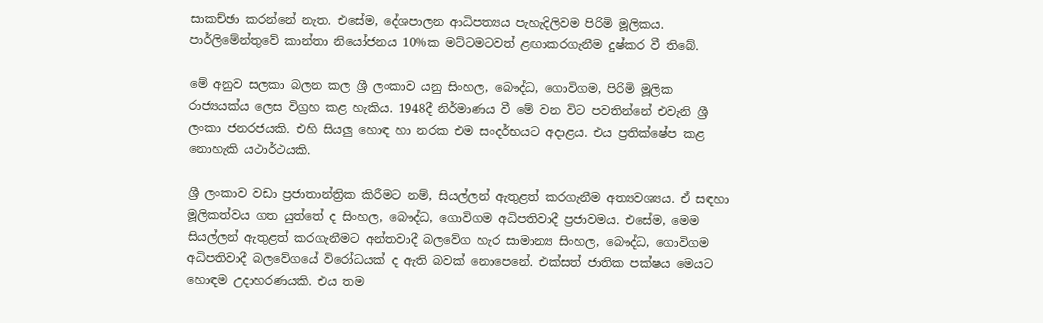සාකච්ඡා කරන්නේ නැත. එසේම, දේශපාලන ආධිපත්‍යය පැහැදිලිවම පිරිමි මූලිකය. පාර්ලිමේන්තුවේ කාන්තා නියෝජනය 10%ක මට්ටමටවත් ළඟාකරගැනීම දුෂ්කර වී තිබේ.

මේ අනුව සලකා බලන කල ශ්‍රී ලංකාව යනු සිංහල, බෞද්ධ, ගොවිගම, පිරිමි මූලික රාජ්‍යයක්ය ලෙස විග්‍රහ කළ හැකිය. 1948දී නිර්මාණය වී මේ වන විට පවතින්නේ එවැනි ශ්‍රී ලංකා ජනරජයකි. එහි සියලු හොඳ හා නරක එම සංදර්භයට අදාළය. එය ප්‍රතික්ෂේප කළ නොහැකි යථාර්ථයකි.

ශ්‍රී ලංකාව වඩා ප්‍රජාතාන්ත්‍රික කිරීමට නම්, සියල්ලන් ඇතුළත් කරගැනීම අත්‍යවශ්‍යය. ඒ සඳහා මූලිකත්වය ගත යුත්තේ ද සිංහල, බෞද්ධ, ගොවිගම අධිපතිවාදී ප්‍රජාවමය. එසේම, මෙම සියල්ලන් ඇතුළත් කරගැනීමට අන්තවාදී බලවේග හැර සාමාන්‍ය සිංහල, බෞද්ධ, ගොවිගම අධිපතිවාදී බලවේගයේ විරෝධයක් ද ඇති බවක් නොපෙනේ. එක්සත් ජාතික පක්ෂය මෙයට හොඳම උදාහරණයකි. එය තම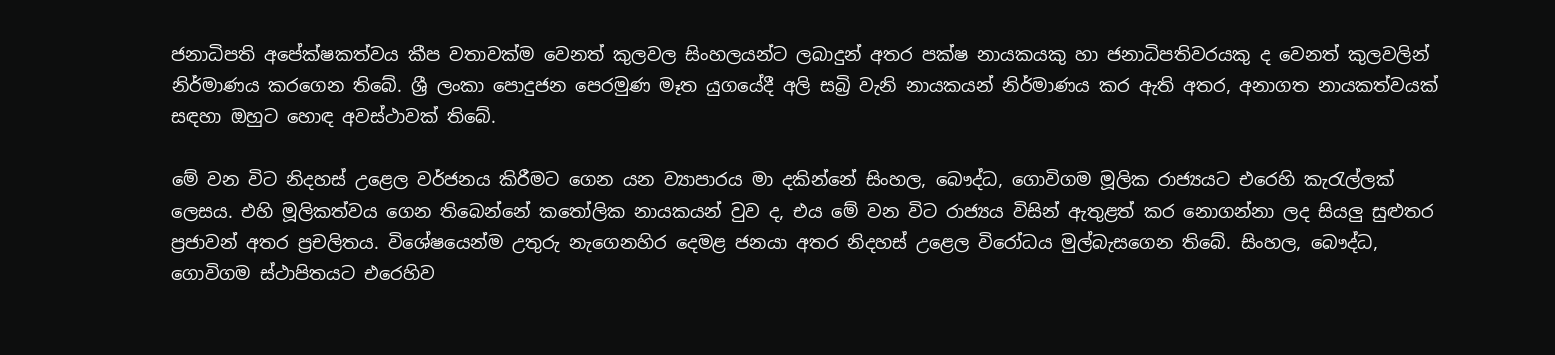ජනාධිපති අපේක්ෂකත්වය කීප වතාවක්ම වෙනත් කුලවල සිංහලයන්ට ලබාදුන් අතර පක්ෂ නායකයකු හා ජනාධිපතිවරයකු ද වෙනත් කුලවලින් නිර්මාණය කරගෙන තිබේ. ශ්‍රී ලංකා පොදුජන පෙරමුණ මෑත යුගයේදී අලි සබ්‍රි වැනි නායකයන් නිර්මාණය කර ඇති අතර, අනාගත නායකත්වයක් සඳහා ඔහුට හොඳ අවස්ථාවක් තිබේ.

මේ වන විට නිදහස් උළෙල වර්ජනය කිරීමට ගෙන යන ව්‍යාපාරය මා දකින්නේ සිංහල, බෞද්ධ, ගොවිගම මූලික රාජ්‍යයට එරෙහි කැරැල්ලක් ලෙසය. එහි මූලිකත්වය ගෙන තිබෙන්නේ කතෝලික නායකයන් වුව ද, එය මේ වන විට රාජ්‍යය විසින් ඇතුළත් කර නොගන්නා ලද සියලු සුළුතර ප්‍රජාවන් අතර ප්‍රචලිතය. විශේෂයෙන්ම උතුරු නැගෙනහිර දෙමළ ජනයා අතර නිදහස් උළෙල විරෝධය මුල්බැසගෙන තිබේ. සිංහල, බෞද්ධ, ගොවිගම ස්ථාපිතයට එරෙහිව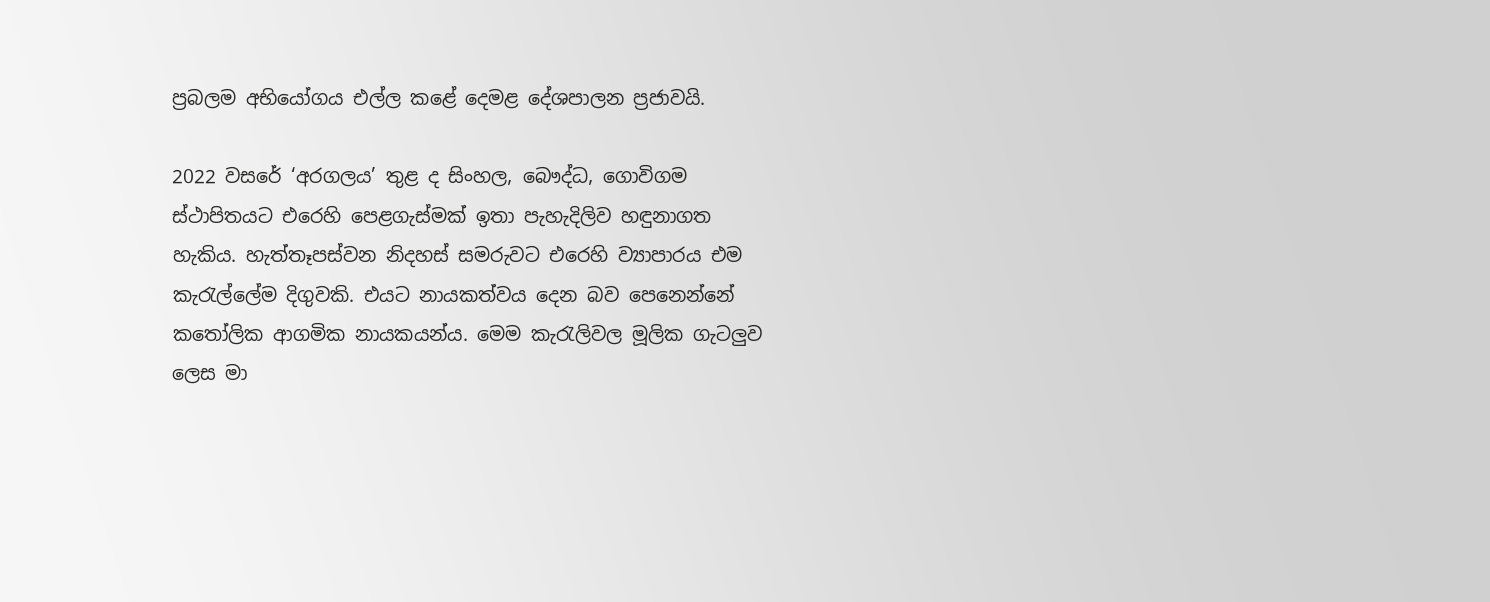ප්‍රබලම අභියෝගය එල්ල කළේ දෙමළ දේශපාලන ප්‍රජාවයි.

2022 වසරේ ‘අරගලය’ තුළ ද සිංහල, බෞද්ධ, ගොවිගම ස්ථාපිතයට එරෙහි පෙළගැස්මක් ඉතා පැහැදිලිව හඳුනාගත හැකිය. හැත්තෑපස්වන නිදහස් සමරුවට එරෙහි ව්‍යාපාරය එම කැරැල්ලේම දිගුවකි. එයට නායකත්වය දෙන බව පෙනෙන්නේ කතෝලික ආගමික නායකයන්ය. මෙම කැරැලිවල මූලික ගැටලුව ලෙස මා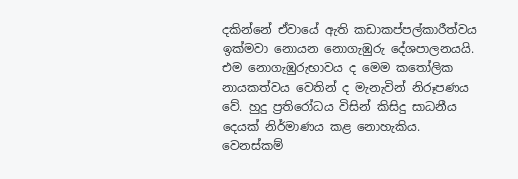දකින්නේ ඒවායේ ඇති කඩාකප්පල්කාරීත්වය ඉක්මවා නොයන නොගැඹුරු දේශපාලනයයි. එම නොගැඹුරුභාවය ද මෙම කතෝලික නායකත්වය වෙතින් ද මැනැවින් නිරූපණය වේ. හුදු ප්‍රතිරෝධය විසින් කිසිදු සාධනීය දෙයක් නිර්මාණය කළ නොහැකිය. වෙනස්කම්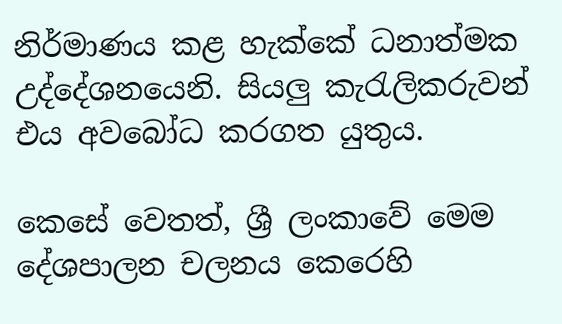නිර්මාණය කළ හැක්කේ ධනාත්මක උද්දේශනයෙනි. සියලු කැරැලිකරුවන් එය අවබෝධ කරගත යුතුය.

කෙසේ වෙතත්, ශ්‍රී ලංකාවේ මෙම දේශපාලන චලනය කෙරෙහි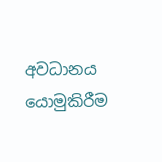අවධානය යොමුකිරීම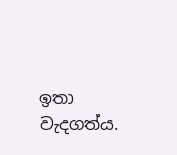ඉතා වැදගත්ය.